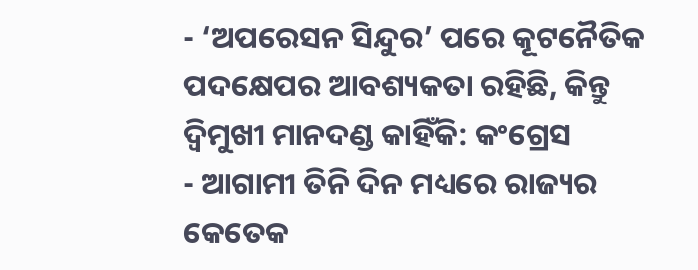- ‘ଅପରେସନ ସିନ୍ଦୁର’ ପରେ କୂଟନୈତିକ ପଦକ୍ଷେପର ଆବଶ୍ୟକତା ରହିଛି, କିନ୍ତୁ ଦ୍ୱିମୁଖୀ ମାନଦଣ୍ଡ କାହିଁକି: କଂଗ୍ରେସ
- ଆଗାମୀ ତିନି ଦିନ ମଧ୍ୟରେ ରାଜ୍ୟର କେତେକ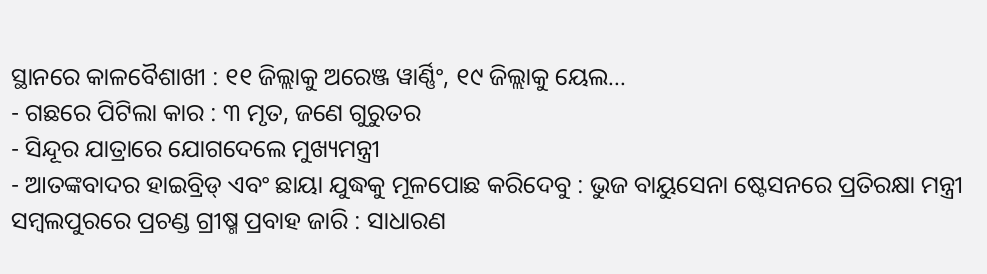ସ୍ଥାନରେ କାଳବୈଶାଖୀ : ୧୧ ଜିଲ୍ଲାକୁ ଅରେଞ୍ଜ ୱାର୍ଣ୍ଣିଂ, ୧୯ ଜିଲ୍ଲାକୁ ୟେଲ...
- ଗଛରେ ପିଟିଲା କାର : ୩ ମୃତ, ଜଣେ ଗୁରୁତର
- ସିନ୍ଦୂର ଯାତ୍ରାରେ ଯୋଗଦେଲେ ମୁଖ୍ୟମନ୍ତ୍ରୀ
- ଆତଙ୍କବାଦର ହାଇବ୍ରିଡ୍ ଏବଂ ଛାୟା ଯୁଦ୍ଧକୁ ମୂଳପୋଛ କରିଦେବୁ : ଭୁଜ ବାୟୁସେନା ଷ୍ଟେସନରେ ପ୍ରତିରକ୍ଷା ମନ୍ତ୍ରୀ
ସମ୍ବଲପୁରରେ ପ୍ରଚଣ୍ଡ ଗ୍ରୀଷ୍ମ ପ୍ରବାହ ଜାରି : ସାଧାରଣ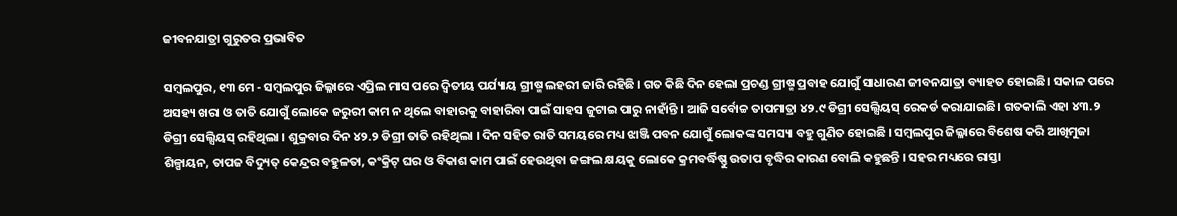ଜୀବନଯାତ୍ରା ଗୁରୁତର ପ୍ରଭାବିତ

ସମ୍ବଲପୁର, ୧୩ ମେ - ସମ୍ବଲପୁର ଜିଲ୍ଳାରେ ଏପ୍ରିଲ ମାସ ପରେ ଦ୍ୱିତୀୟ ପର୍ଯ୍ୟାୟ ଗ୍ରୀଷ୍ମ ଲହରୀ ଜାରି ରହିଛି । ଗତ କିଛି ଦିନ ହେଲା ପ୍ରଚଣ୍ଡ ଗ୍ରୀଷ୍ମ ପ୍ରବାହ ଯୋଗୁଁ ସାଧାରଣ ଜୀବନଯାତ୍ରା ବ୍ୟାହତ ହୋଇଛି। ସକାଳ ପରେ ଅସହ୍ୟ ଖରା ଓ ତାତି ଯୋଗୁଁ ଲୋକେ ଜରୁରୀ କାମ ନ ଥିଲେ ବାହାରକୁ ବାହାରିବା ପାଇଁ ସାହସ ଜୁଟାଇ ପାରୁ ନାହାଁନ୍ତି । ଆଜି ସର୍ବୋଚ୍ଚ ତାପମାତ୍ରା ୪୨.୯ ଡିଗ୍ରୀ ସେଲ୍ସିୟସ୍ ରେକର୍ଡ କରାଯାଇଛି। ଗତକାଲି ଏହା ୪୩.୨ ଡିଗ୍ରୀ ସେଲ୍ସିୟସ୍ ରହିଥିଲା । ଶୁକ୍ରବାର ଦିନ ୪୨.୨ ଡିଗ୍ରୀ ତାତି ରହିଥିଲା । ଦିନ ସହିତ ରାତି ସମୟରେ ମଧ୍ୟ ଝାଞ୍ଜି ପବନ ଯୋଗୁଁ ଲୋକଙ୍କ ସମସ୍ୟା ବହୁ ଗୁଣିତ ହୋଇଛି । ସମ୍ବଲପୁର ଜିଲ୍ଳାରେ ବିଶେଷ କରି ଆଖିମୁଜା ଶିଳ୍ପାୟନ, ତାପଜ ବିଦ୍ୟୁତ୍ କେନ୍ଦ୍ରର ବହୁଳତା, କଂକ୍ରିଟ୍ ଘର ଓ ବିକାଶ କାମ ପାଇଁ ହେଉଥିବା ଜଙ୍ଗଲ କ୍ଷୟକୁ ଲୋକେ କ୍ରମବର୍ଦ୍ଧିଷ୍ଣୁ ଉତାପ ବୃଦ୍ଧିର କାରଣ ବୋଲି କହୁଛନ୍ତି । ସହର ମଧ୍ୟରେ ରାସ୍ତା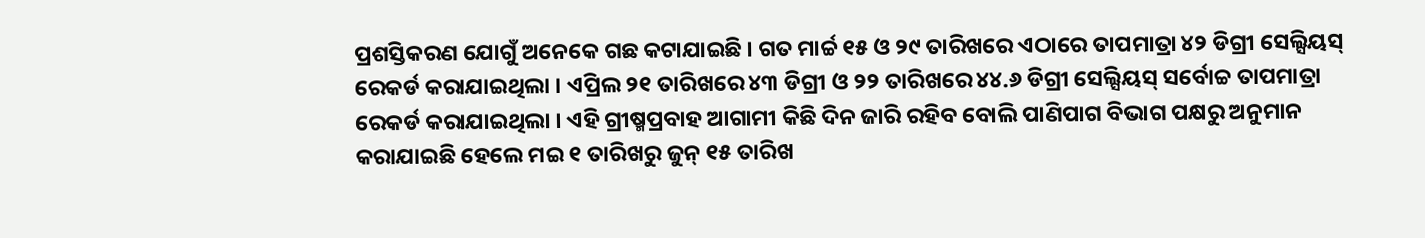ପ୍ରଶସ୍ତିକରଣ ଯୋଗୁଁ ଅନେକେ ଗଛ କଟାଯାଇଛି । ଗତ ମାର୍ଚ୍ଚ ୧୫ ଓ ୨୯ ତାରିଖରେ ଏଠାରେ ତାପମାତ୍ରା ୪୨ ଡିଗ୍ରୀ ସେଲ୍ସିୟସ୍ ରେକର୍ଡ କରାଯାଇଥିଲା । ଏପ୍ରିଲ ୨୧ ତାରିଖରେ ୪୩ ଡିଗ୍ରୀ ଓ ୨୨ ତାରିଖରେ ୪୪.୬ ଡିଗ୍ରୀ ସେଲ୍ସିୟସ୍ ସର୍ବୋଚ୍ଚ ତାପମାତ୍ରା ରେକର୍ଡ କରାଯାଇଥିଲା । ଏହି ଗ୍ରୀଷ୍ମପ୍ରବାହ ଆଗାମୀ କିଛି ଦିନ ଜାରି ରହିବ ବୋଲି ପାଣିପାଗ ବିଭାଗ ପକ୍ଷରୁ ଅନୁମାନ କରାଯାଇଛି ହେଲେ ମଇ ୧ ତାରିଖରୁ ଜୁନ୍ ୧୫ ତାରିଖ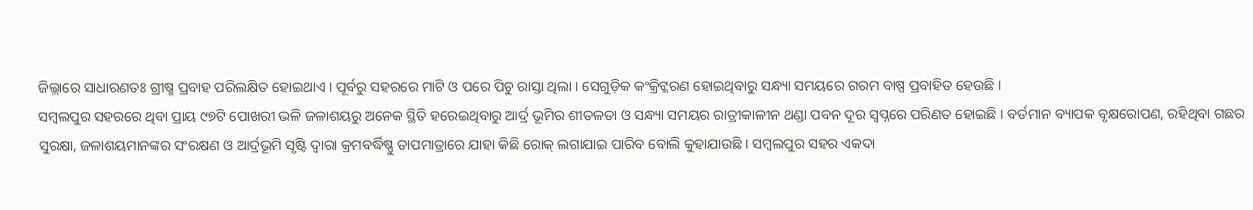ଜିଲ୍ଲାରେ ସାଧାରଣତଃ ଗ୍ରୀଷ୍ମ ପ୍ରବାହ ପରିଲକ୍ଷିତ ହୋଇଥାଏ । ପୂର୍ବରୁ ସହରରେ ମାଟି ଓ ପରେ ପିଚୁ ରାସ୍ତା ଥିଲା । ସେଗୁଡ଼ିକ କଂକ୍ରିଟ୍କରଣ ହୋଇଥିବାରୁ ସନ୍ଧ୍ୟା ସମୟରେ ଗରମ ବାଷ୍ପ ପ୍ରବାହିତ ହେଉଛି ।
ସମ୍ବଲପୁର ସହରରେ ଥିବା ପ୍ରାୟ ୯୭ଟି ପୋଖରୀ ଭଳି ଜଳାଶୟରୁ ଅନେକ ସ୍ଥିତି ହରେଇଥିବାରୁ ଆର୍ଦ୍ର ଭୂମିର ଶୀତଳତା ଓ ସନ୍ଧ୍ୟା ସମୟର ରାତ୍ରୀକାଳୀନ ଥଣ୍ଡା ପବନ ଦୂର ସ୍ୱପ୍ନରେ ପରିଣତ ହୋଇଛି । ବର୍ତମାନ ବ୍ୟାପକ ବୃକ୍ଷରୋପଣ, ରହିଥିବା ଗଛର ସୁରକ୍ଷା, ଜଳାଶୟମାନଙ୍କର ସଂରକ୍ଷଣ ଓ ଆର୍ଦ୍ରଭୂମି ସୃଷ୍ଟି ଦ୍ୱାରା କ୍ରମବର୍ଦ୍ଧିଷ୍ଣୁ ତାପମାତ୍ରାରେ ଯାହା କିଛି ରୋକ୍ ଲଗାଯାଇ ପାରିବ ବୋଲି କୁହାଯାଉଛି । ସମ୍ବଲପୁର ସହର ଏକଦା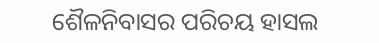ଶୈଳନିବାସର ପରିଚୟ ହାସଲ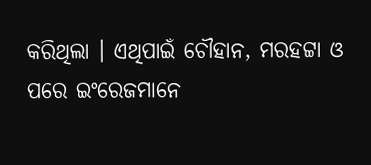କରିଥିଲା । ଏଥିପାଇଁ ଚୌହାନ, ମରହଟ୍ଟା ଓ ପରେ ଇଂରେଜମାନେ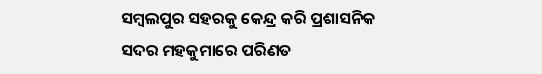ସମ୍ବଲପୁର ସହରକୁ କେନ୍ଦ୍ର କରି ପ୍ରଶାସନିକ ସଦର ମହକୁମାରେ ପରିଣତ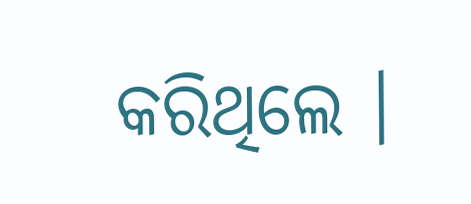କରିଥିଲେ ।